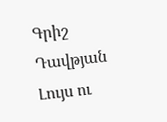Գրիշ Դավթյան
Լույս ու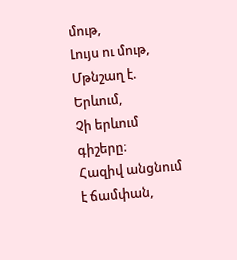մութ,
Լույս ու մութ,
Մթնշաղ է.
Երևում,
Չի երևում գիշերը։
Հազիվ անցնում է ճամփան,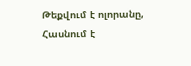Թեքվում է ոլորանը,
Հասնում է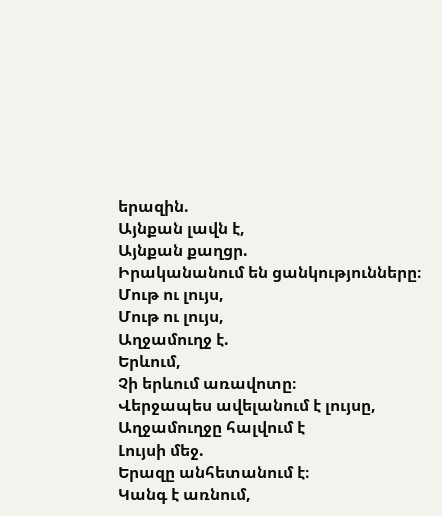երազին.
Այնքան լավն է,
Այնքան քաղցր.
Իրականանում են ցանկությունները։
Մութ ու լույս,
Մութ ու լույս,
Աղջամուղջ է.
Երևում,
Չի երևում առավոտը։
Վերջապես ավելանում է լույսը,
Աղջամուղջը հալվում է
Լույսի մեջ.
Երազը անհետանում է։
Կանգ է առնում,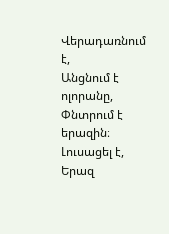Վերադառնում է,
Անցնում է ոլորանը,
Փնտրում է երազին։
Լուսացել է,
Երազ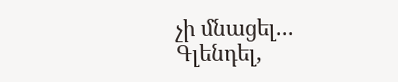չի մնացել...
Գլենդել,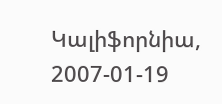Կալիֆորնիա,
2007-01-19